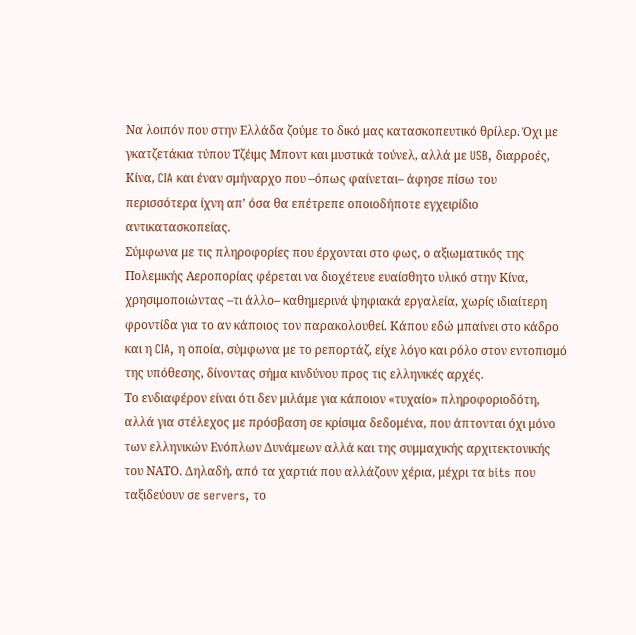Να λοιπόν που στην Ελλάδα ζούμε το δικό μας κατασκοπευτικό θρίλερ. Όχι με γκατζετάκια τύπου Τζέιμς Μποντ και μυστικά τούνελ, αλλά με USB, διαρροές, Κίνα, CIA και έναν σμήναρχο που –όπως φαίνεται– άφησε πίσω του περισσότερα ίχνη απ’ όσα θα επέτρεπε οποιοδήποτε εγχειρίδιο αντικατασκοπείας.
Σύμφωνα με τις πληροφορίες που έρχονται στο φως, ο αξιωματικός της Πολεμικής Αεροπορίας φέρεται να διοχέτευε ευαίσθητο υλικό στην Κίνα, χρησιμοποιώντας –τι άλλο– καθημερινά ψηφιακά εργαλεία, χωρίς ιδιαίτερη φροντίδα για το αν κάποιος τον παρακολουθεί. Κάπου εδώ μπαίνει στο κάδρο και η CIA, η οποία, σύμφωνα με το ρεπορτάζ, είχε λόγο και ρόλο στον εντοπισμό της υπόθεσης, δίνοντας σήμα κινδύνου προς τις ελληνικές αρχές.
Το ενδιαφέρον είναι ότι δεν μιλάμε για κάποιον «τυχαίο» πληροφοριοδότη, αλλά για στέλεχος με πρόσβαση σε κρίσιμα δεδομένα, που άπτονται όχι μόνο των ελληνικών Ενόπλων Δυνάμεων αλλά και της συμμαχικής αρχιτεκτονικής του ΝΑΤΟ. Δηλαδή, από τα χαρτιά που αλλάζουν χέρια, μέχρι τα bits που ταξιδεύουν σε servers, το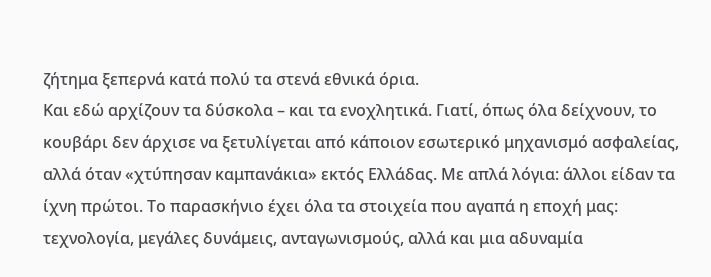ζήτημα ξεπερνά κατά πολύ τα στενά εθνικά όρια.
Και εδώ αρχίζουν τα δύσκολα – και τα ενοχλητικά. Γιατί, όπως όλα δείχνουν, το κουβάρι δεν άρχισε να ξετυλίγεται από κάποιον εσωτερικό μηχανισμό ασφαλείας, αλλά όταν «χτύπησαν καμπανάκια» εκτός Ελλάδας. Με απλά λόγια: άλλοι είδαν τα ίχνη πρώτοι. Το παρασκήνιο έχει όλα τα στοιχεία που αγαπά η εποχή μας: τεχνολογία, μεγάλες δυνάμεις, ανταγωνισμούς, αλλά και μια αδυναμία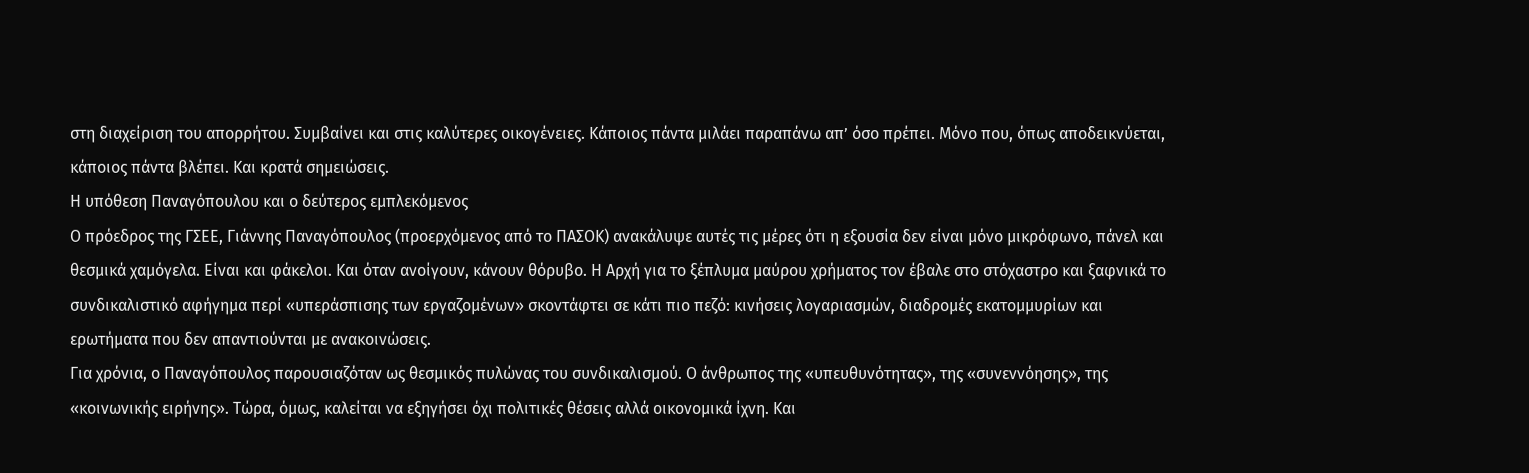στη διαχείριση του απορρήτου. Συμβαίνει και στις καλύτερες οικογένειες. Κάποιος πάντα μιλάει παραπάνω απ’ όσο πρέπει. Μόνο που, όπως αποδεικνύεται, κάποιος πάντα βλέπει. Και κρατά σημειώσεις.
Η υπόθεση Παναγόπουλου και ο δεύτερος εμπλεκόμενος
Ο πρόεδρος της ΓΣΕΕ, Γιάννης Παναγόπουλος (προερχόμενος από το ΠΑΣΟΚ) ανακάλυψε αυτές τις μέρες ότι η εξουσία δεν είναι μόνο μικρόφωνο, πάνελ και θεσμικά χαμόγελα. Είναι και φάκελοι. Και όταν ανοίγουν, κάνουν θόρυβο. Η Αρχή για το ξέπλυμα μαύρου χρήματος τον έβαλε στο στόχαστρο και ξαφνικά το συνδικαλιστικό αφήγημα περί «υπεράσπισης των εργαζομένων» σκοντάφτει σε κάτι πιο πεζό: κινήσεις λογαριασμών, διαδρομές εκατομμυρίων και ερωτήματα που δεν απαντιούνται με ανακοινώσεις.
Για χρόνια, ο Παναγόπουλος παρουσιαζόταν ως θεσμικός πυλώνας του συνδικαλισμού. Ο άνθρωπος της «υπευθυνότητας», της «συνεννόησης», της «κοινωνικής ειρήνης». Τώρα, όμως, καλείται να εξηγήσει όχι πολιτικές θέσεις αλλά οικονομικά ίχνη. Και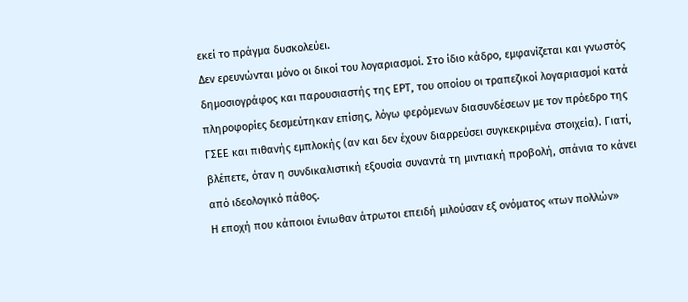εκεί το πράγμα δυσκολεύει.
Δεν ερευνώνται μόνο οι δικοί του λογαριασμοί. Στο ίδιο κάδρο, εμφανίζεται και γνωστός δημοσιογράφος και παρουσιαστής της ΕΡΤ, του οποίου οι τραπεζικοί λογαριασμοί κατά πληροφορίες δεσμεύτηκαν επίσης, λόγω φερόμενων διασυνδέσεων με τον πρόεδρο της ΓΣΕΕ και πιθανής εμπλοκής (αν και δεν έχουν διαρρεύσει συγκεκριμένα στοιχεία). Γιατί, βλέπετε, όταν η συνδικαλιστική εξουσία συναντά τη μιντιακή προβολή, σπάνια το κάνει από ιδεολογικό πάθος.
Η εποχή που κάποιοι ένιωθαν άτρωτοι επειδή μιλούσαν εξ ονόματος «των πολλών»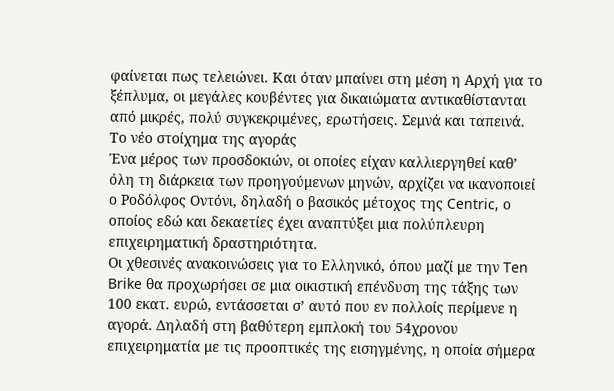φαίνεται πως τελειώνει. Και όταν μπαίνει στη μέση η Αρχή για το ξέπλυμα, οι μεγάλες κουβέντες για δικαιώματα αντικαθίστανται από μικρές, πολύ συγκεκριμένες, ερωτήσεις. Σεμνά και ταπεινά.
Το νέο στοίχημα της αγοράς
Ένα μέρος των προσδοκιών, οι οποίες είχαν καλλιεργηθεί καθ’ όλη τη διάρκεια των προηγούμενων μηνών, αρχίζει να ικανοποιεί ο Ροδόλφος Οντόνι, δηλαδή ο βασικός μέτοχος της Centric, ο οποίος εδώ και δεκαετίες έχει αναπτύξει μια πολύπλευρη επιχειρηματική δραστηριότητα.
Οι χθεσινές ανακοινώσεις για το Ελληνικό, όπου μαζί με την Ten Brike θα προχωρήσει σε μια οικιστική επένδυση της τάξης των 100 εκατ. ευρώ, εντάσσεται σ’ αυτό που εν πολλοίς περίμενε η αγορά. Δηλαδή στη βαθύτερη εμπλοκή του 54χρονου επιχειρηματία με τις προοπτικές της εισηγμένης, η οποία σήμερα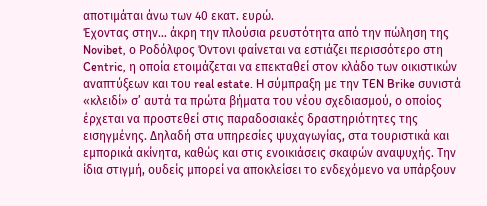αποτιμάται άνω των 40 εκατ. ευρώ.
Έχοντας στην… άκρη την πλούσια ρευστότητα από την πώληση της Novibet, ο Ροδόλφος Όντονι φαίνεται να εστιάζει περισσότερο στη Centric, η οποία ετοιμάζεται να επεκταθεί στον κλάδο των οικιστικών αναπτύξεων και του real estate. H σύμπραξη με την TEN Brike συνιστά «κλειδί» σ’ αυτά τα πρώτα βήματα του νέου σχεδιασμού, ο οποίος έρχεται να προστεθεί στις παραδοσιακές δραστηριότητες της εισηγμένης. Δηλαδή στα υπηρεσίες ψυχαγωγίας, στα τουριστικά και εμπορικά ακίνητα, καθώς και στις ενοικιάσεις σκαφών αναψυχής. Την ίδια στιγμή, ουδείς μπορεί να αποκλείσει το ενδεχόμενο να υπάρξουν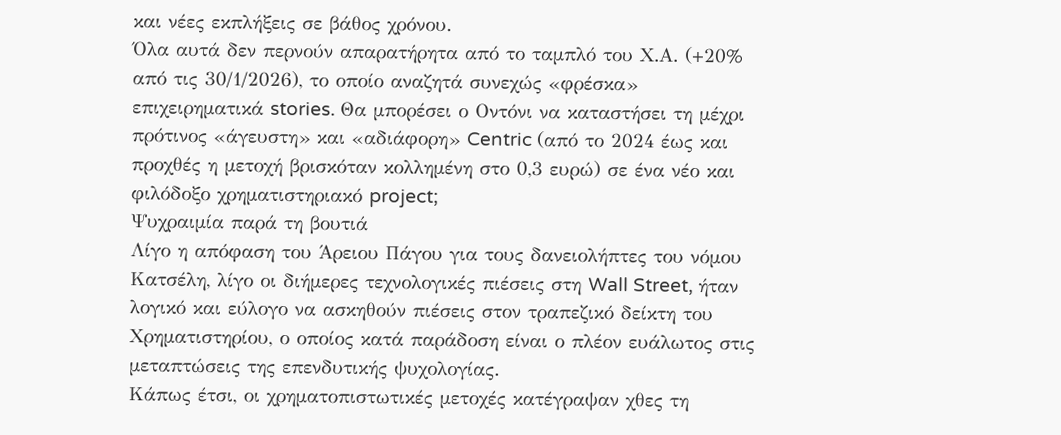και νέες εκπλήξεις σε βάθος χρόνου.
Όλα αυτά δεν περνούν απαρατήρητα από το ταμπλό του Χ.Α. (+20% από τις 30/1/2026), το οποίο αναζητά συνεχώς «φρέσκα» επιχειρηματικά stories. Θα μπορέσει ο Οντόνι να καταστήσει τη μέχρι πρότινος «άγευστη» και «αδιάφορη» Centric (από το 2024 έως και προχθές η μετοχή βρισκόταν κολλημένη στο 0,3 ευρώ) σε ένα νέο και φιλόδοξο χρηματιστηριακό project;
Ψυχραιμία παρά τη βουτιά
Λίγο η απόφαση του Άρειου Πάγου για τους δανειολήπτες του νόμου Κατσέλη, λίγο οι διήμερες τεχνολογικές πιέσεις στη Wall Street, ήταν λογικό και εύλογο να ασκηθούν πιέσεις στον τραπεζικό δείκτη του Χρηματιστηρίου, ο οποίος κατά παράδοση είναι ο πλέον ευάλωτος στις μεταπτώσεις της επενδυτικής ψυχολογίας.
Κάπως έτσι, οι χρηματοπιστωτικές μετοχές κατέγραψαν χθες τη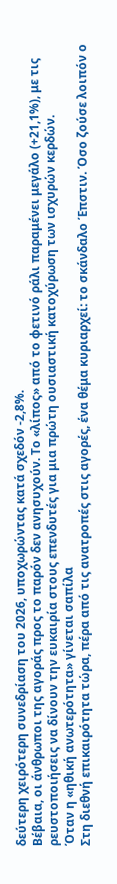δεύτερη χειρότερη συνεδρίαση του 2026, υποχωρώντας κατά σχεδόν -2,8%.
Βέβαια, οι άνθρωποι της αγοράς προς το παρόν δεν ανησυχούν. Το «λίπος» από το φετινό ράλι παραμένει μεγάλο (+21,1%), με τις ρευστοποιήσεις να δίνουν την ευκαιρία στους επενδυτές για μια πρώτη ουσιαστική κατοχύρωση των ισχυρών κερδών.
Όταν η «ηθική ανωτερότητα» γίνεται σαπίλα
Στη διεθνή επικαιρότητα τώρα, πέρα από τις ανατροπές στις αγορές, ένα θέμα κυριαρχεί: το σκάνδαλο Έπστιν. Όσο ζούσε λοιπόν ο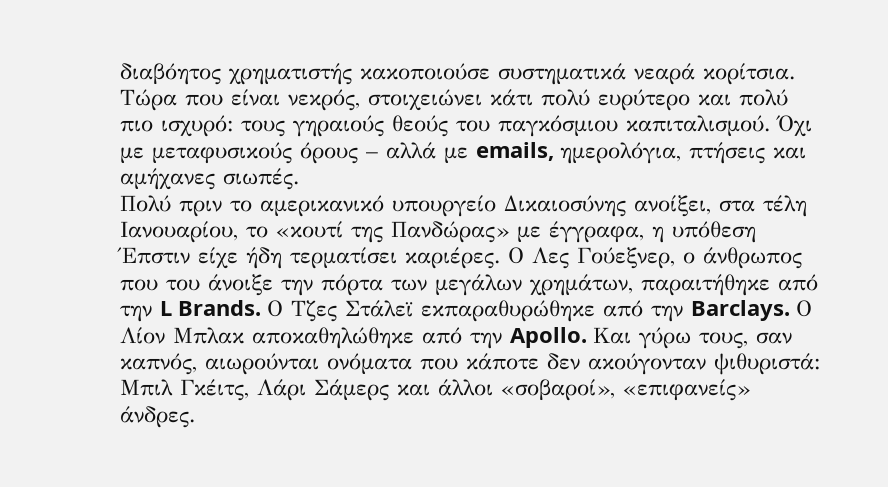διαβόητος χρηματιστής κακοποιούσε συστηματικά νεαρά κορίτσια. Τώρα που είναι νεκρός, στοιχειώνει κάτι πολύ ευρύτερο και πολύ πιο ισχυρό: τους γηραιούς θεούς του παγκόσμιου καπιταλισμού. Όχι με μεταφυσικούς όρους – αλλά με emails, ημερολόγια, πτήσεις και αμήχανες σιωπές.
Πολύ πριν το αμερικανικό υπουργείο Δικαιοσύνης ανοίξει, στα τέλη Ιανουαρίου, το «κουτί της Πανδώρας» με έγγραφα, η υπόθεση Έπστιν είχε ήδη τερματίσει καριέρες. Ο Λες Γούεξνερ, ο άνθρωπος που του άνοιξε την πόρτα των μεγάλων χρημάτων, παραιτήθηκε από την L Brands. Ο Τζες Στάλεϊ εκπαραθυρώθηκε από την Barclays. Ο Λίον Μπλακ αποκαθηλώθηκε από την Apollo. Και γύρω τους, σαν καπνός, αιωρούνται ονόματα που κάποτε δεν ακούγονταν ψιθυριστά: Μπιλ Γκέιτς, Λάρι Σάμερς και άλλοι «σοβαροί», «επιφανείς» άνδρες.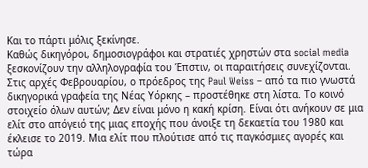Και το πάρτι μόλις ξεκίνησε.
Καθώς δικηγόροι, δημοσιογράφοι και στρατιές χρηστών στα social media ξεσκονίζουν την αλληλογραφία του Έπστιν, οι παραιτήσεις συνεχίζονται. Στις αρχές Φεβρουαρίου, ο πρόεδρος της Paul Weiss – από τα πιο γνωστά δικηγορικά γραφεία της Νέας Υόρκης – προστέθηκε στη λίστα. Το κοινό στοιχείο όλων αυτών; Δεν είναι μόνο η κακή κρίση. Είναι ότι ανήκουν σε μια ελίτ στο απόγειό της μιας εποχής που άνοιξε τη δεκαετία του 1980 και έκλεισε το 2019. Μια ελίτ που πλούτισε από τις παγκόσμιες αγορές και τώρα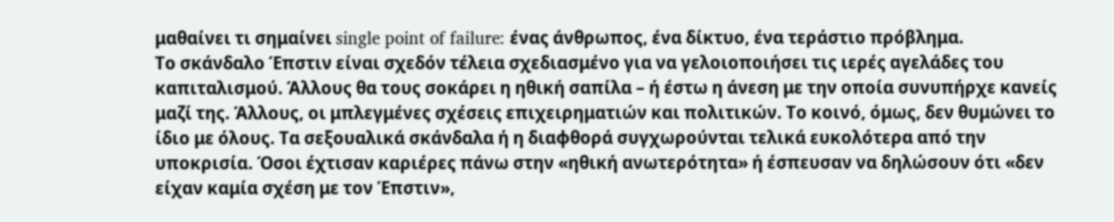μαθαίνει τι σημαίνει single point of failure: ένας άνθρωπος, ένα δίκτυο, ένα τεράστιο πρόβλημα.
Το σκάνδαλο Έπστιν είναι σχεδόν τέλεια σχεδιασμένο για να γελοιοποιήσει τις ιερές αγελάδες του καπιταλισμού. Άλλους θα τους σοκάρει η ηθική σαπίλα – ή έστω η άνεση με την οποία συνυπήρχε κανείς μαζί της. Άλλους, οι μπλεγμένες σχέσεις επιχειρηματιών και πολιτικών. Το κοινό, όμως, δεν θυμώνει το ίδιο με όλους. Τα σεξουαλικά σκάνδαλα ή η διαφθορά συγχωρούνται τελικά ευκολότερα από την υποκρισία. Όσοι έχτισαν καριέρες πάνω στην «ηθική ανωτερότητα» ή έσπευσαν να δηλώσουν ότι «δεν είχαν καμία σχέση με τον Έπστιν»,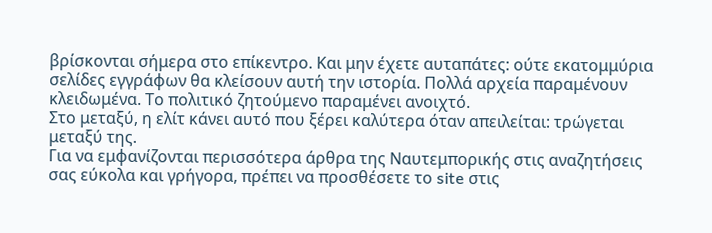βρίσκονται σήμερα στο επίκεντρο. Και μην έχετε αυταπάτες: ούτε εκατομμύρια σελίδες εγγράφων θα κλείσουν αυτή την ιστορία. Πολλά αρχεία παραμένουν κλειδωμένα. Το πολιτικό ζητούμενο παραμένει ανοιχτό.
Στο μεταξύ, η ελίτ κάνει αυτό που ξέρει καλύτερα όταν απειλείται: τρώγεται μεταξύ της.
Για να εμφανίζονται περισσότερα άρθρα της Ναυτεμπορικής στις αναζητήσεις σας εύκολα και γρήγορα, πρέπει να προσθέσετε το site στις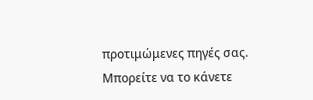προτιμώμενες πηγές σας. Μπορείτε να το κάνετε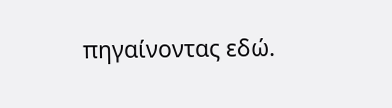πηγαίνοντας εδώ.